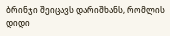ბრინჯი შეიცავს დარიშხანს, რომლის დიდი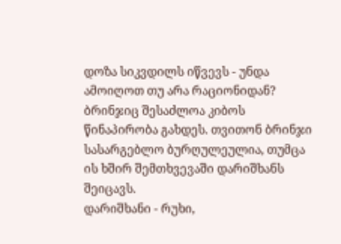დოზა სიკვდილს იწვევს - უნდა ამოიღოთ თუ არა რაციონიდან?
ბრინჯიც შესაძლოა კიბოს წინაპირობა გახდეს. თვითონ ბრინჯი სასარგებლო ბურღულეულია, თუმცა ის ხშირ შემთხვევაში დარიშხანს შეიცავს.
დარიშხანი - რუხი,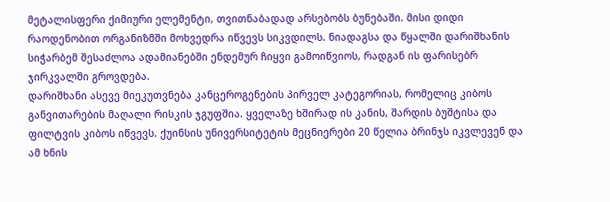მეტალისფერი ქიმიური ელემენტი, თვითნაბადად არსებობს ბუნებაში. მისი დიდი რაოდენობით ორგანიზმში მოხვედრა იწვევს სიკვდილს. ნიადაგსა და წყალში დარიშხანის სიჭარბემ შესაძლოა ადამიანებში ენდემურ ჩიყვი გამოიწვიოს, რადგან ის ფარისებრ ჯირკვალში გროვდება.
დარიშხანი ასევე მიეკუთვნება კანცეროგენების პირველ კატეგორიას, რომელიც კიბოს განვითარების მაღალი რისკის ჯგუფშია. ყველაზე ხშირად ის კანის, შარდის ბუშტისა და ფილტვის კიბოს იწვევს. ქუინსის უნივერსიტეტის მეცნიერები 20 წელია ბრინჯს იკვლევენ და ამ ხნის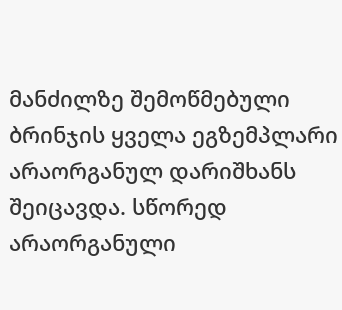მანძილზე შემოწმებული ბრინჯის ყველა ეგზემპლარი არაორგანულ დარიშხანს შეიცავდა. სწორედ არაორგანული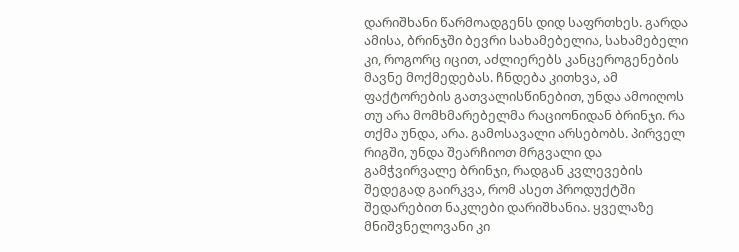დარიშხანი წარმოადგენს დიდ საფრთხეს. გარდა ამისა, ბრინჯში ბევრი სახამებელია, სახამებელი კი, როგორც იცით, აძლიერებს კანცეროგენების მავნე მოქმედებას. ჩნდება კითხვა, ამ ფაქტორების გათვალისწინებით, უნდა ამოიღოს თუ არა მომხმარებელმა რაციონიდან ბრინჯი. რა თქმა უნდა, არა. გამოსავალი არსებობს. პირველ რიგში, უნდა შეარჩიოთ მრგვალი და გამჭვირვალე ბრინჯი, რადგან კვლევების შედეგად გაირკვა, რომ ასეთ პროდუქტში შედარებით ნაკლები დარიშხანია. ყველაზე მნიშვნელოვანი კი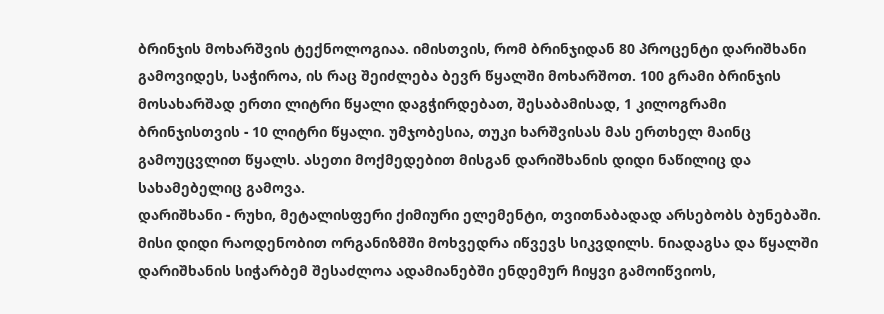ბრინჯის მოხარშვის ტექნოლოგიაა. იმისთვის, რომ ბრინჯიდან 80 პროცენტი დარიშხანი გამოვიდეს, საჭიროა, ის რაც შეიძლება ბევრ წყალში მოხარშოთ. 100 გრამი ბრინჯის მოსახარშად ერთი ლიტრი წყალი დაგჭირდებათ, შესაბამისად, 1 კილოგრამი ბრინჯისთვის - 10 ლიტრი წყალი. უმჯობესია, თუკი ხარშვისას მას ერთხელ მაინც გამოუცვლით წყალს. ასეთი მოქმედებით მისგან დარიშხანის დიდი ნაწილიც და სახამებელიც გამოვა.
დარიშხანი - რუხი, მეტალისფერი ქიმიური ელემენტი, თვითნაბადად არსებობს ბუნებაში. მისი დიდი რაოდენობით ორგანიზმში მოხვედრა იწვევს სიკვდილს. ნიადაგსა და წყალში დარიშხანის სიჭარბემ შესაძლოა ადამიანებში ენდემურ ჩიყვი გამოიწვიოს,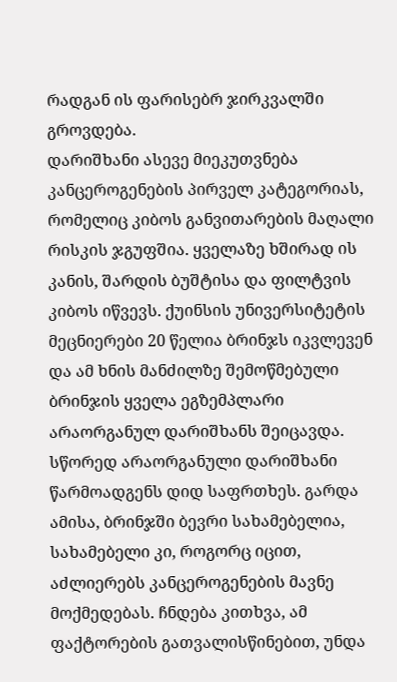რადგან ის ფარისებრ ჯირკვალში გროვდება.
დარიშხანი ასევე მიეკუთვნება კანცეროგენების პირველ კატეგორიას, რომელიც კიბოს განვითარების მაღალი რისკის ჯგუფშია. ყველაზე ხშირად ის კანის, შარდის ბუშტისა და ფილტვის კიბოს იწვევს. ქუინსის უნივერსიტეტის მეცნიერები 20 წელია ბრინჯს იკვლევენ და ამ ხნის მანძილზე შემოწმებული ბრინჯის ყველა ეგზემპლარი არაორგანულ დარიშხანს შეიცავდა. სწორედ არაორგანული დარიშხანი წარმოადგენს დიდ საფრთხეს. გარდა ამისა, ბრინჯში ბევრი სახამებელია, სახამებელი კი, როგორც იცით, აძლიერებს კანცეროგენების მავნე მოქმედებას. ჩნდება კითხვა, ამ ფაქტორების გათვალისწინებით, უნდა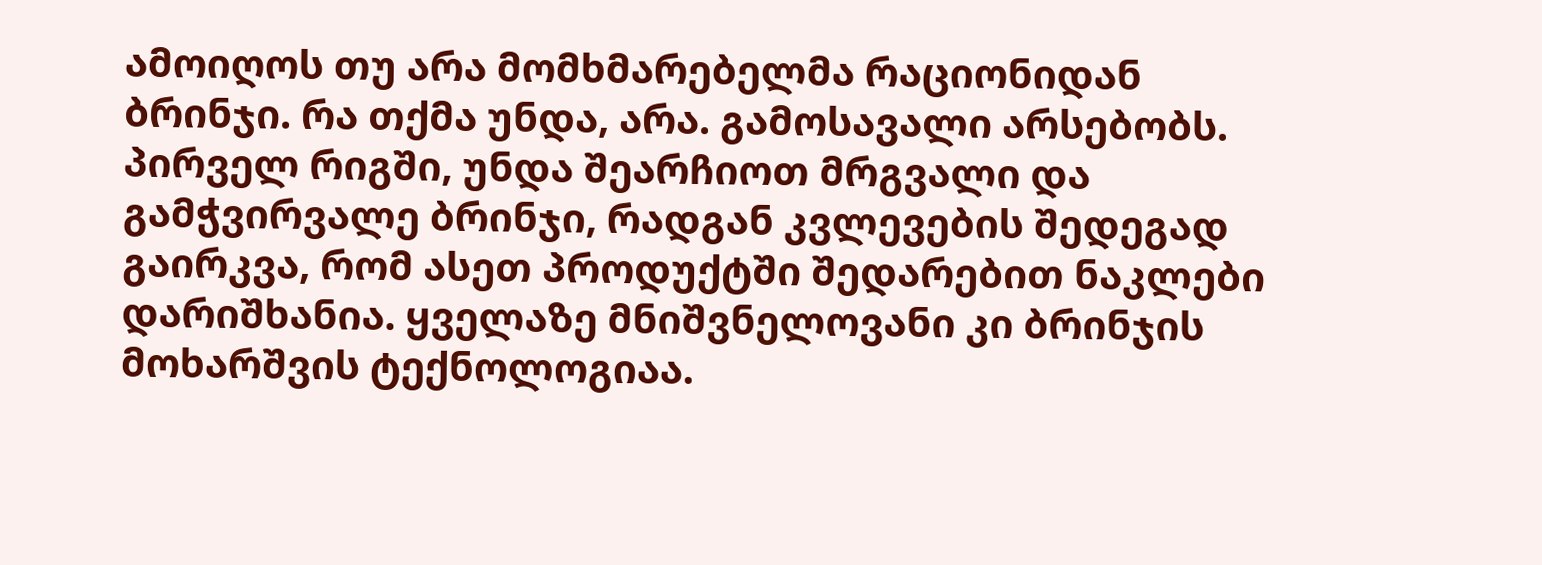ამოიღოს თუ არა მომხმარებელმა რაციონიდან ბრინჯი. რა თქმა უნდა, არა. გამოსავალი არსებობს. პირველ რიგში, უნდა შეარჩიოთ მრგვალი და გამჭვირვალე ბრინჯი, რადგან კვლევების შედეგად გაირკვა, რომ ასეთ პროდუქტში შედარებით ნაკლები დარიშხანია. ყველაზე მნიშვნელოვანი კი ბრინჯის მოხარშვის ტექნოლოგიაა.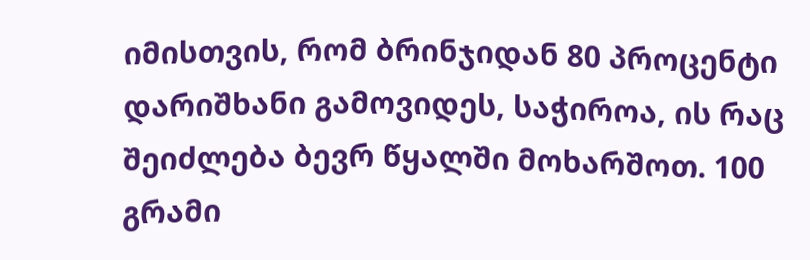იმისთვის, რომ ბრინჯიდან 80 პროცენტი დარიშხანი გამოვიდეს, საჭიროა, ის რაც შეიძლება ბევრ წყალში მოხარშოთ. 100 გრამი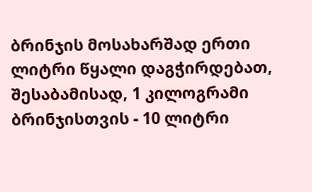ბრინჯის მოსახარშად ერთი ლიტრი წყალი დაგჭირდებათ, შესაბამისად, 1 კილოგრამი ბრინჯისთვის - 10 ლიტრი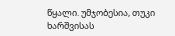წყალი. უმჯობესია, თუკი ხარშვისას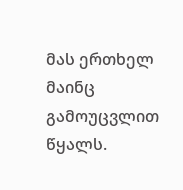მას ერთხელ მაინც გამოუცვლით წყალს.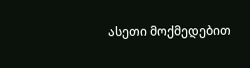ასეთი მოქმედებით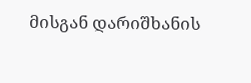მისგან დარიშხანის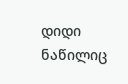დიდი ნაწილიც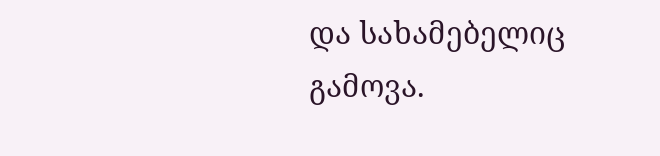და სახამებელიც გამოვა.